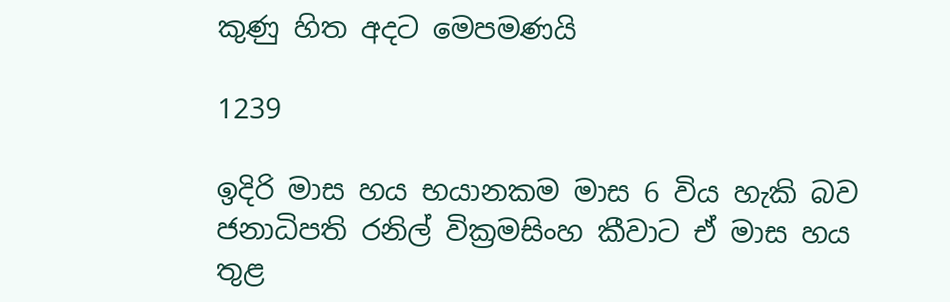කුණු හිත අදට මෙපමණයි

1239

ඉදිරි මාස හය භයානකම මාස 6 විය හැකි බව ජනාධිපති රනිල් වික්‍රමසිංහ කීවාට ඒ මාස හය තුළ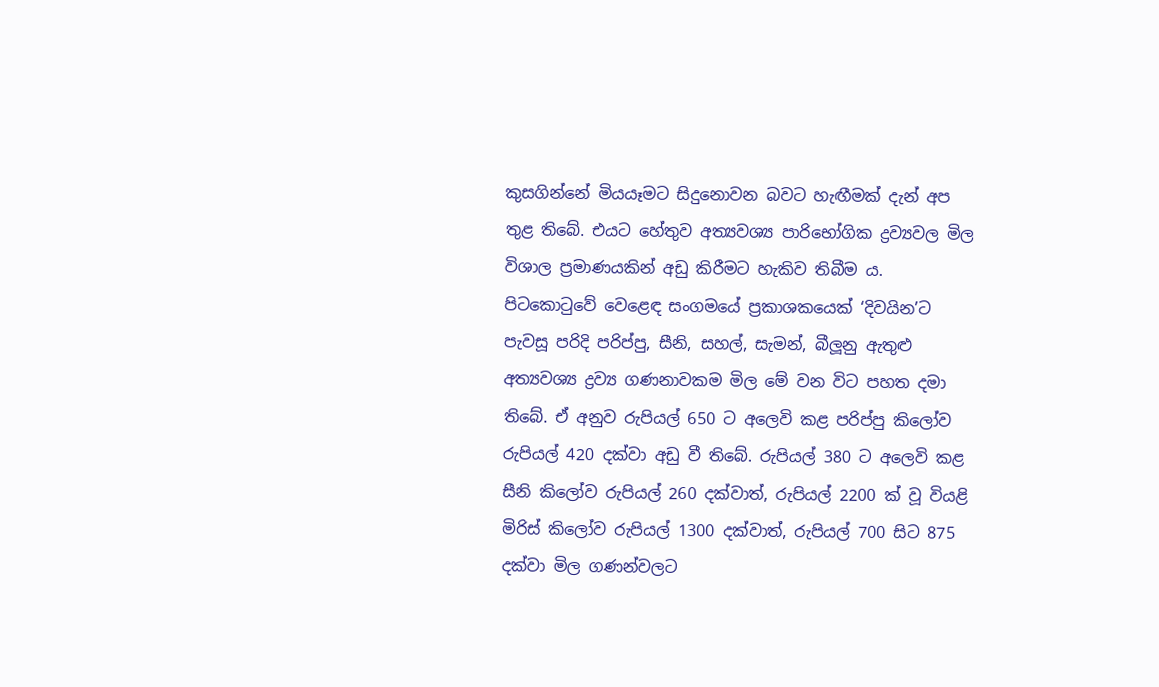කුසගින්නේ මියයෑමට සිදුනොවන බවට හැඟීමක් දැන් අප තුළ තිබේ. එයට හේතුව අත්‍යවශ්‍ය පාරිභෝගික ද්‍රව්‍යවල මිල විශාල ප්‍රමාණයකින් අඩු කිරීමට හැකිව තිබීම ය. පිටකොටුවේ වෙළෙඳ සංගමයේ ප්‍රකාශකයෙක් ‘දිවයින’ට පැවසූ පරිදි පරිප්පු, සීනි, සහල්, සැමන්, බීලූනු ඇතුළු අත්‍යවශ්‍ය ද්‍රව්‍ය ගණනාවකම මිල මේ වන විට පහත දමා තිබේ. ඒ අනුව රුපියල් 650 ට අලෙවි කළ පරිප්පු කිලෝව රුපියල් 420 දක්වා අඩු වී තිබේ. රුපියල් 380 ට අලෙවි කළ සීනි කිලෝව රුපියල් 260 දක්වාත්, රුපියල් 2200 ක් වූ වියළි මිරිස් කිලෝව රුපියල් 1300 දක්වාත්, රුපියල් 700 සිට 875 දක්වා මිල ගණන්වලට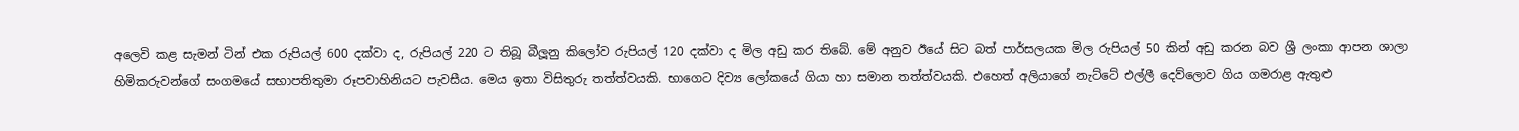අලෙවි කළ සැමන් ටින් එක රුපියල් 600 දක්වා ද, රුපියල් 220 ට තිබූ බීලූනු කිලෝව රුපියල් 120 දක්වා ද මිල අඩු කර තිබේ. මේ අනුව ඊයේ සිට බත් පාර්සලයක මිල රුපියල් 50 කින් අඩු කරන බව ශ්‍රී ලංකා ආපන ශාලා හිමිකරුවන්ගේ සංගමයේ සභාපතිතුමා රූපවාහිනියට පැවසීය. මෙය ඉතා විසිතුරු තත්ත්වයකි. භාගෙට දිව්‍ය ලෝකයේ ගියා හා සමාන තත්ත්වයකි. එහෙත් අලියාගේ නැට්ටේ එල්ලී දෙව්ලොව ගිය ගමරාළ ඇතුළු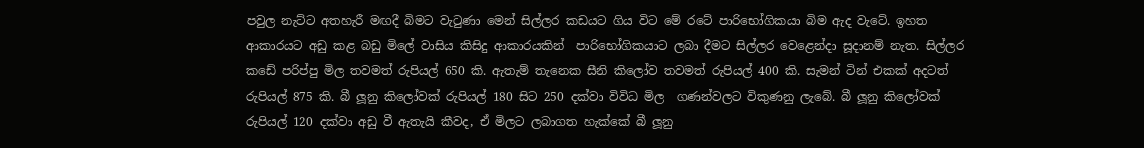පවුල නැට්ට අතහැරී මඟදී බිමට වැටුණා මෙන් සිල්ලර කඩයට ගිය විට මේ රටේ පාරිභෝගිකයා බිම ඇද වැටේ. ඉහත ආකාරයට අඩු කළ බඩු මිලේ වාසිය කිසිදු ආකාරයකින්  පාරිභෝගිකයාට ලබා දීමට සිල්ලර වෙළෙන්දා සූදානම් නැත. සිල්ලර කඩේ පරිප්පු මිල තවමත් රුපියල් 650 කි. ඇතැම් තැනෙක සීනි කිලෝව තවමත් රුපියල් 400 කි. සැමන් ටින් එකක් අදටත් රුපියල් 875 කි. බී ලූනු කිලෝවක් රුපියල් 180 සිට 250 දක්වා විවිධ මිල  ගණන්වලට විකුණනු ලැබේ. බී ලූනු කිලෝවක් රුපියල් 120 දක්වා අඩු වී ඇතැයි කීවද, ඒ මිලට ලබාගත හැක්කේ බී ලූනු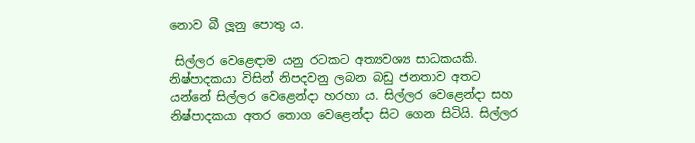නොව බී ලූනු පොතු ය.

 සිල්ලර වෙළෙඳාම යනු රටකට අත්‍යවශ්‍ය සාධකයකි. නිෂ්පාදකයා විසින් නිපදවනු ලබන බඩු ජනතාව අතට යන්නේ සිල්ලර වෙළෙන්දා හරහා ය. සිල්ලර වෙළෙන්දා සහ නිෂ්පාදකයා අතර තොග වෙළෙන්දා සිට ගෙන සිටියි. සිල්ලර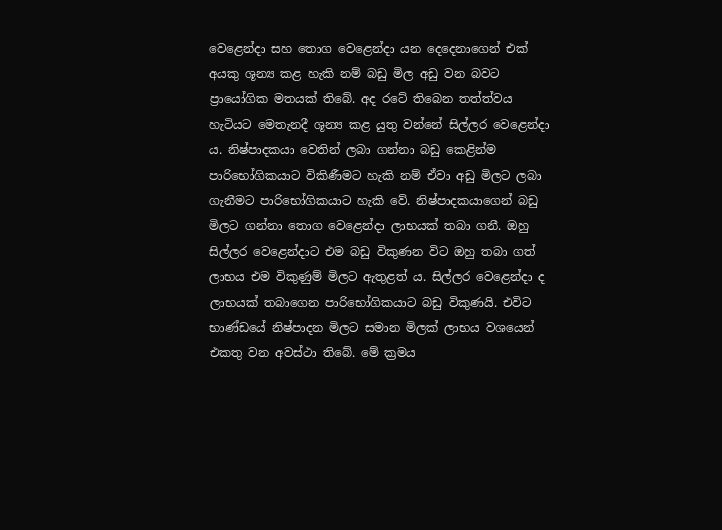වෙළෙන්දා සහ තොග වෙළෙන්දා යන දෙදෙනාගෙන් එක් අයකු ශූන්‍ය කළ හැකි නම් බඩු මිල අඩු වන බවට ප්‍රායෝගික මතයක් තිබේ. අද රටේ තිබෙන තත්ත්වය හැටියට මෙතැනදී ශූන්‍ය කළ යුතු වන්නේ සිල්ලර වෙළෙන්දා ය. නිෂ්පාදකයා වෙතින් ලබා ගන්නා බඩු කෙළින්ම පාරිභෝගිකයාට විකිණීමට හැකි නම් ඒවා අඩු මිලට ලබා ගැනීමට පාරිභෝගිකයාට හැකි වේ. නිෂ්පාදකයාගෙන් බඩු මිලට ගන්නා තොග වෙළෙන්දා ලාභයක් තබා ගනී. ඔහු සිල්ලර වෙළෙන්දාට එම බඩු විකුණන විට ඔහු තබා ගත් ලාභය එම විකුණුම් මිලට ඇතුළත් ය. සිල්ලර වෙළෙන්දා ද ලාභයක් තබාගෙන පාරිභෝගිකයාට බඩු විකුණයි. එවිට භාණ්ඩයේ නිෂ්පාදන මිලට සමාන මිලක් ලාභය වශයෙන් එකතු වන අවස්ථා තිබේ. මේ ක්‍රමය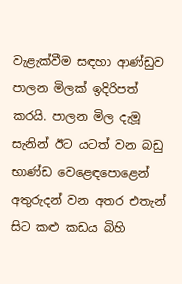වැළැක්වීම සඳහා ආණ්ඩුව පාලන මිලක් ඉදිරිපත් කරයි. පාලන මිල දැමූ සැනින් ඊට යටත් වන බඩු භාණ්ඩ වෙළෙඳපොළෙන් අතුරුදන් වන අතර එතැන් සිට කළු කඩය බිහි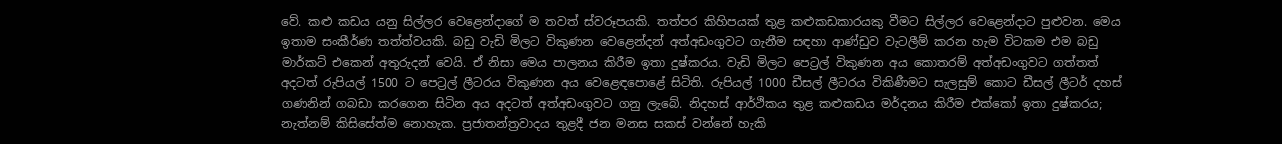වේ. කළු කඩය යනු සිල්ලර වෙළෙන්දාගේ ම තවත් ස්වරූපයකි. තත්පර කිහිපයක් තුළ කළුකඩකාරයකු වීමට සිල්ලර වෙළෙන්දාට පුළුවන. මෙය ඉතාම සංකීර්ණ තත්ත්වයකි. බඩු වැඩි මිලට විකුණන වෙළෙන්දන් අත්අඩංගුවට ගැනීම සඳහා ආණ්ඩුව වැටලීම් කරන හැම විටකම එම බඩු මාර්කට් එකෙන් අතුරුදන් වෙයි. ඒ නිසා මෙය පාලනය කිරීම ඉතා දුෂ්කරය. වැඩි මිලට පෙට්‍රල් විකුණන අය කොතරම් අත්අඩංගුවට ගත්තත් අදටත් රුපියල් 1500 ට පෙට්‍රල් ලීටරය විකුණන අය වෙළෙඳපොළේ සිටිති. රුපියල් 1000 ඩීසල් ලීටරය විකිණීමට සැලසුම් කොට ඩීසල් ලීටර් දහස් ගණනින් ගබඩා කරගෙන සිටින අය අදටත් අත්අඩංගුවට ගනු ලැබේ. නිදහස් ආර්ථිකය තුළ කළුකඩය මර්දනය කිරීම එක්කෝ ඉතා දුෂ්කරය; නැත්නම් කිසිසේත්ම නොහැක. ප්‍රජාතන්ත්‍රවාදය තුළදී ජන මනස සකස් වන්නේ හැකි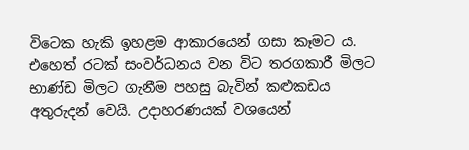විටෙක හැකි ඉහළම ආකාරයෙන් ගසා කෑමට ය. එහෙත් රටක් සංවර්ධනය වන විට තරගකාරී මිලට භාණ්ඩ මිලට ගැනීම පහසු බැවින් කළුකඩය අතුරුදන් වෙයි. උදාහරණයක් වශයෙන්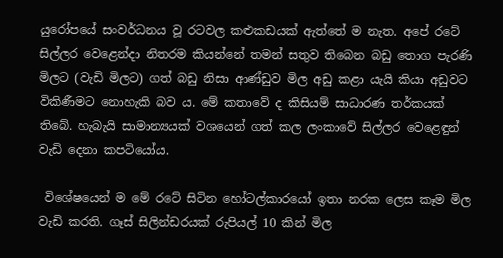යුරෝපයේ සංවර්ධනය වූ රටවල කළුකඩයක් ඇත්තේ ම නැත. අපේ රටේ සිල්ලර වෙළෙන්දා නිතරම කියන්නේ තමන් සතුව තිබෙන බඩු තොග පැරණි මිලට (වැඩි මිලට) ගත් බඩු නිසා ආණ්ඩුව මිල අඩු කළා යැයි කියා අඩුවට විකිණීමට නොහැකි බව ය. මේ කතාවේ ද කිසියම් සාධාරණ තර්කයක් තිබේ. හැබැයි සාමාන්‍යයක් වශයෙන් ගත් කල ලංකාවේ සිල්ලර වෙළෙඳුන් වැඩි දෙනා කපටියෝය.

 විශේෂයෙන් ම මේ රටේ සිටින හෝටල්කාරයෝ ඉතා නරක ලෙස කෑම මිල වැඩි කරති. ගෑස් සිලින්ඩරයක් රුපියල් 10 කින් මිල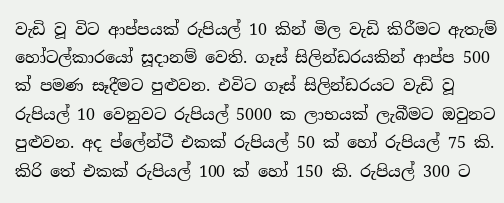වැඩි වූ විට ආප්පයක් රුපියල් 10 කින් මිල වැඩි කිරීමට ඇතැම් හෝටල්කාරයෝ සූදානම් වෙති. ගෑස් සිලින්ඩරයකින් ආප්ප 500 ක් පමණ සෑදීමට පුළුවන. එවිට ගෑස් සිලින්ඩරයට වැඩි වූ රුපියල් 10 වෙනුවට රුපියල් 5000 ක ලාභයක් ලැබීමට ඔවුනට පුළුවන. අද ප්ලේන්ටී එකක් රුපියල් 50 ක් හෝ රුපියල් 75 කි. කිරි තේ එකක් රුපියල් 100 ක් හෝ 150 කි. රුපියල් 300 ට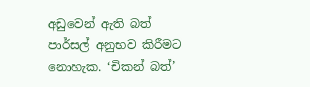අඩුවෙන් ඇති බත් පාර්සල් අනුභව කිරීමට නොහැක. ‘චිකන් බත්’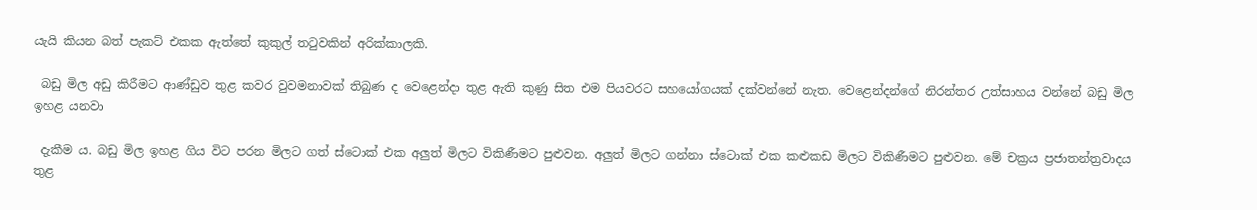යැයි කියන බත් පැකට් එකක ඇත්තේ කුකුල් තටුවකින් අරික්කාලකි.

 බඩු මිල අඩු කිරීමට ආණ්ඩුව තුළ කවර වුවමනාවක් තිබුණ ද වෙළෙන්දා තුළ ඇති කුණු සිත එම පියවරට සහයෝගයක් දක්වන්නේ නැත. වෙළෙන්දන්ගේ නිරන්තර උත්සාහය වන්නේ බඩු මිල ඉහළ යනවා

 දැකීම ය. බඩු මිල ඉහළ ගිය විට පරන මිලට ගත් ස්ටොක් එක අලුත් මිලට විකිණීමට පුළුවන. අලුත් මිලට ගන්නා ස්ටොක් එක කළුකඩ මිලට විකිණීමට පුළුවන. මේ චක්‍රය ප්‍රජාතන්ත්‍රවාදය තුළ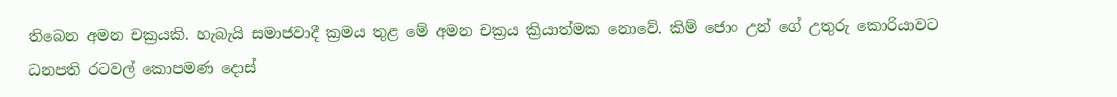තිබෙන අමන චක්‍රයකි. හැබැයි සමාජවාදී ක්‍රමය තුළ මේ අමන චක්‍රය ක්‍රියාත්මක නොවේ. කිම් ජොං උන් ගේ උතුරු කොරියාවට ධනපති රටවල් කොපමණ දොස්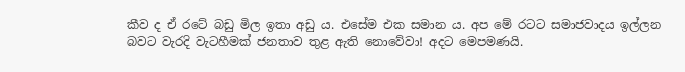කීව ද ඒ රටේ බඩු මිල ඉතා අඩු ය. එසේම එක සමාන ය. අප මේ රටට සමාජවාදය ඉල්ලන බවට වැරදි වැටහීමක් ජනතාව තුළ ඇති නොවේවා! අදට මෙපමණයි.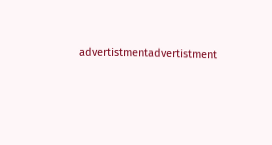advertistmentadvertistment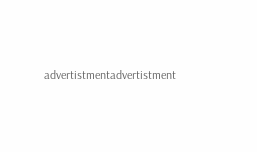advertistmentadvertistment